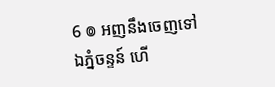6 ៙ អញនឹងចេញទៅឯភ្នំចន្ទន៍ ហើ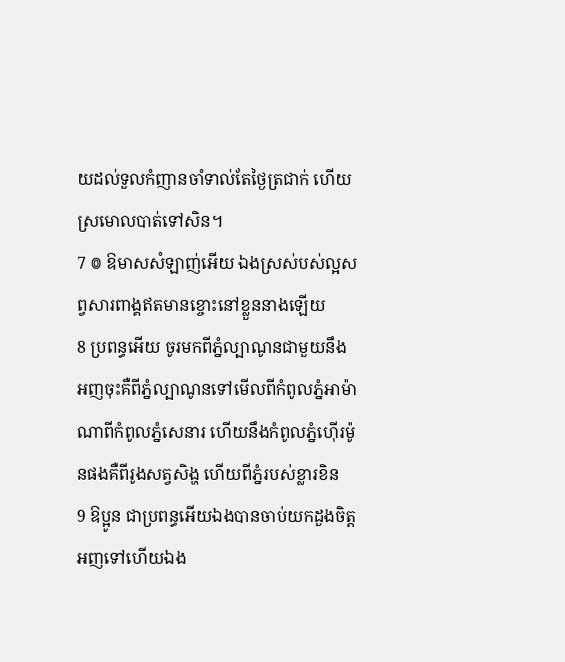យដល់ទួលកំញានចាំទាល់តែថ្ងៃត្រជាក់ ហើយស្រមោលបាត់ទៅសិន។
7 ៙ ឱមាសសំឡាញ់អើយ ឯងស្រស់បស់ល្អសព្វសារពាង្គឥតមានខ្ចោះនៅខ្លួននាងឡើយ
8 ប្រពន្ធអើយ ចូរមកពីភ្នំល្បាណូនជាមួយនឹងអញចុះគឺពីភ្នំល្បាណូនទៅមើលពីកំពូលភ្នំអាម៉ាណាពីកំពូលភ្នំសេនារ ហើយនឹងកំពូលភ្នំហ៊ើរម៉ូនផងគឺពីរូងសត្វសិង្ហ ហើយពីភ្នំរបស់ខ្លារខិន
9 ឱប្អូន ជាប្រពន្ធអើយឯងបានចាប់យកដួងចិត្តអញទៅហើយឯង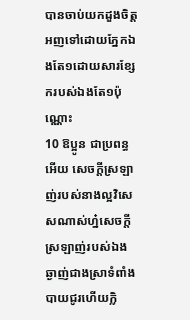បានចាប់យកដួងចិត្តអញទៅដោយភ្នែកឯងតែ១ដោយសារខ្សែករបស់ឯងតែ១ប៉ុណ្ណោះ
10 ឱប្អូន ជាប្រពន្ធអើយ សេចក្តីស្រឡាញ់របស់នាងល្អវិសេសណាស់ហ្ន៎សេចក្តីស្រឡាញ់របស់ឯងឆ្ងាញ់ជាងស្រាទំពាំងបាយជូរហើយក្លិ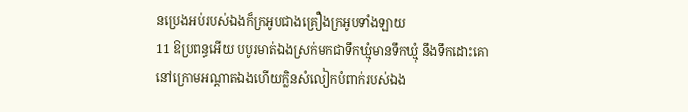នប្រេងអប់របស់ឯងក៏ក្រអូបជាងគ្រឿងក្រអូបទាំងឡាយ
11 ឱប្រពន្ធអើយ បបូរមាត់ឯងស្រក់មកជាទឹកឃ្មុំមានទឹកឃ្មុំ នឹងទឹកដោះគោនៅក្រោមអណ្តាតឯងហើយក្លិនសំលៀកបំពាក់របស់ឯង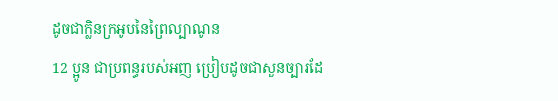ដូចជាក្លិនក្រអូបនៃព្រៃល្បាណូន
12 ប្អូន ជាប្រពន្ធរបស់អញ ប្រៀបដូចជាសួនច្បារដែ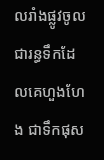លរាំងផ្លូវចូលជារន្ធទឹកដែលគេហួងហែង ជាទឹកផុស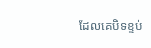ដែលគេបិទខ្ទប់